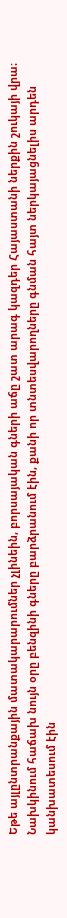Եթե այլընտրանքային մատակարարումներ չլինեին, բորսայական գների աճը շատ արագ կազդեր Հայաստանի ներքին շուկայի վրա։ Նախկինում հաճախ նույն օրը բենզինի գները բարձրանում էին, քանի որ տնտեսվարողները գնման հայտ ներկայացնելիս արդեն կանխատեսում էին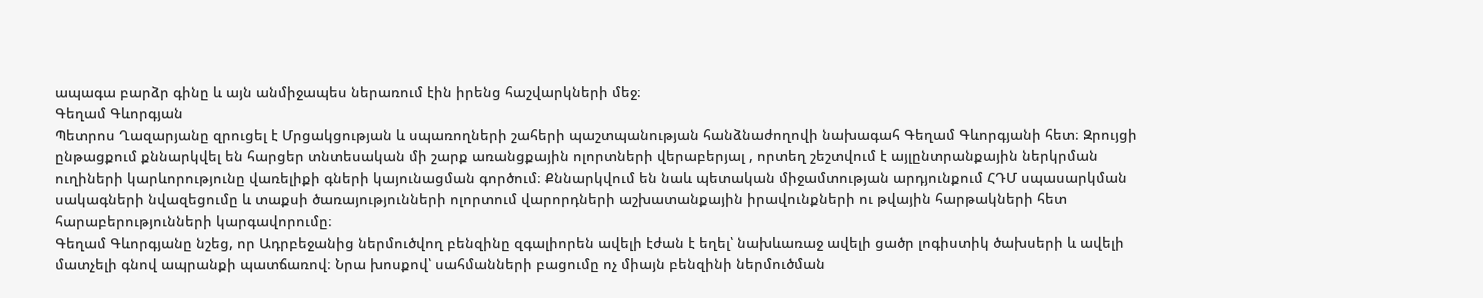ապագա բարձր գինը և այն անմիջապես ներառում էին իրենց հաշվարկների մեջ։
Գեղամ Գևորգյան
Պետրոս Ղազարյանը զրուցել է Մրցակցության և սպառողների շահերի պաշտպանության հանձնաժողովի նախագահ Գեղամ Գևորգյանի հետ։ Զրույցի ընթացքում քննարկվել են հարցեր տնտեսական մի շարք առանցքային ոլորտների վերաբերյալ , որտեղ շեշտվում է այլընտրանքային ներկրման ուղիների կարևորությունը վառելիքի գների կայունացման գործում։ Քննարկվում են նաև պետական միջամտության արդյունքում ՀԴՄ սպասարկման սակագների նվազեցումը և տաքսի ծառայությունների ոլորտում վարորդների աշխատանքային իրավունքների ու թվային հարթակների հետ հարաբերությունների կարգավորումը։
Գեղամ Գևորգյանը նշեց, որ Ադրբեջանից ներմուծվող բենզինը զգալիորեն ավելի էժան է եղել՝ նախևառաջ ավելի ցածր լոգիստիկ ծախսերի և ավելի մատչելի գնով ապրանքի պատճառով։ Նրա խոսքով՝ սահմանների բացումը ոչ միայն բենզինի ներմուծման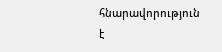հնարավորություն է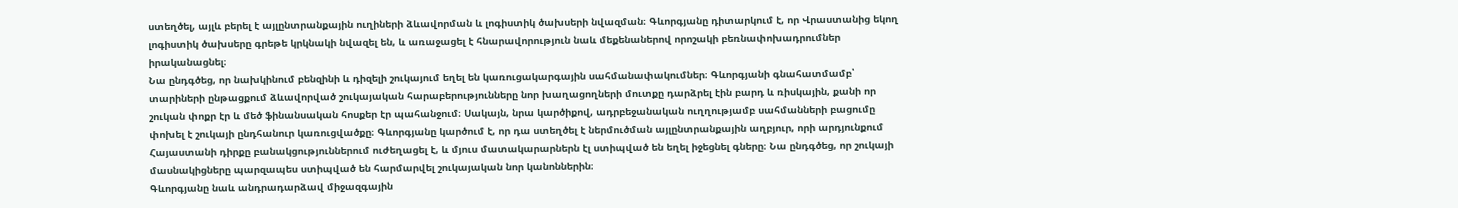ստեղծել, այլև բերել է այլընտրանքային ուղիների ձևավորման և լոգիստիկ ծախսերի նվազման։ Գևորգյանը դիտարկում է, որ Վրաստանից եկող լոգիստիկ ծախսերը գրեթե կրկնակի նվազել են, և առաջացել է հնարավորություն նաև մեքենաներով որոշակի բեռնափոխադրումներ իրականացնել։
Նա ընդգծեց, որ նախկինում բենզինի և դիզելի շուկայում եղել են կառուցակարգային սահմանափակումներ։ Գևորգյանի գնահատմամբ՝ տարիների ընթացքում ձևավորված շուկայական հարաբերությունները նոր խաղացողների մուտքը դարձրել էին բարդ և ռիսկային, քանի որ շուկան փոքր էր և մեծ ֆինանսական հոսքեր էր պահանջում։ Սակայն, նրա կարծիքով, ադրբեջանական ուղղությամբ սահմանների բացումը փոխել է շուկայի ընդհանուր կառուցվածքը։ Գևորգյանը կարծում է, որ դա ստեղծել է ներմուծման այլընտրանքային աղբյուր, որի արդյունքում Հայաստանի դիրքը բանակցություններում ուժեղացել է, և մյուս մատակարարներն էլ ստիպված են եղել իջեցնել գները։ Նա ընդգծեց, որ շուկայի մասնակիցները պարզապես ստիպված են հարմարվել շուկայական նոր կանոններին։
Գևորգյանը նաև անդրադարձավ միջազգային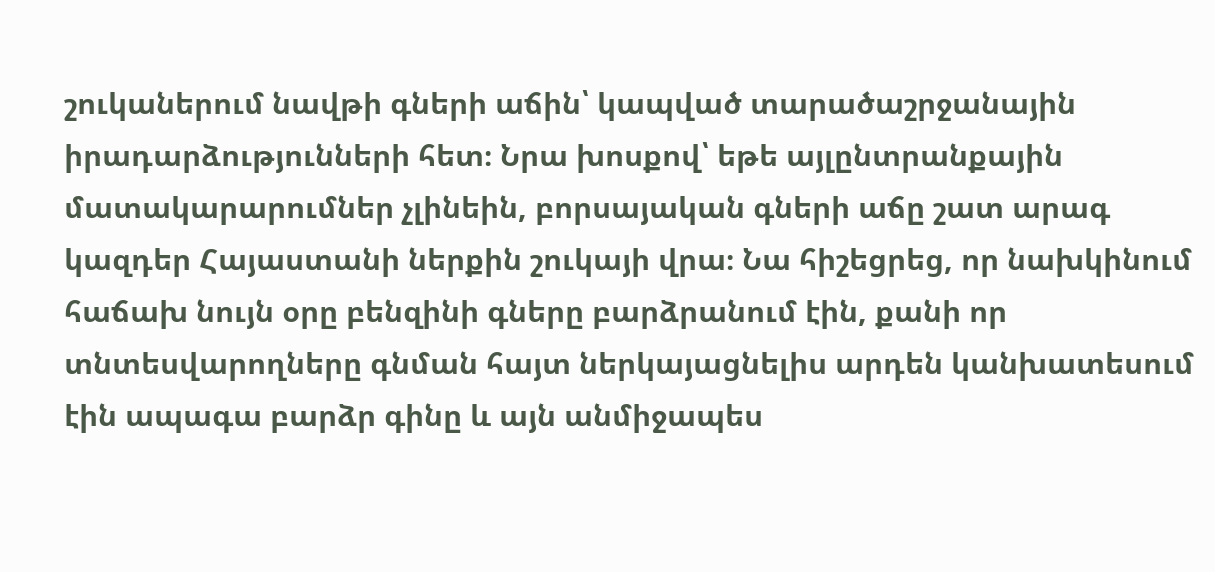շուկաներում նավթի գների աճին՝ կապված տարածաշրջանային իրադարձությունների հետ։ Նրա խոսքով՝ եթե այլընտրանքային մատակարարումներ չլինեին, բորսայական գների աճը շատ արագ կազդեր Հայաստանի ներքին շուկայի վրա։ Նա հիշեցրեց, որ նախկինում հաճախ նույն օրը բենզինի գները բարձրանում էին, քանի որ տնտեսվարողները գնման հայտ ներկայացնելիս արդեն կանխատեսում էին ապագա բարձր գինը և այն անմիջապես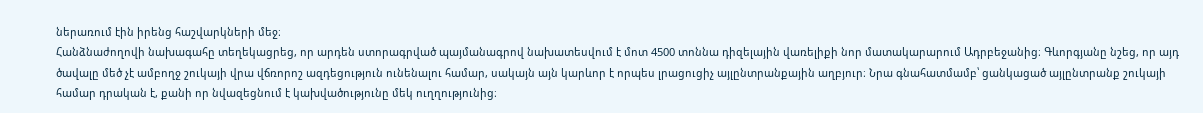ներառում էին իրենց հաշվարկների մեջ։
Հանձնաժողովի նախագահը տեղեկացրեց, որ արդեն ստորագրված պայմանագրով նախատեսվում է մոտ 4500 տոննա դիզելային վառելիքի նոր մատակարարում Ադրբեջանից։ Գևորգյանը նշեց, որ այդ ծավալը մեծ չէ ամբողջ շուկայի վրա վճռորոշ ազդեցություն ունենալու համար, սակայն այն կարևոր է որպես լրացուցիչ այլընտրանքային աղբյուր։ Նրա գնահատմամբ՝ ցանկացած այլընտրանք շուկայի համար դրական է, քանի որ նվազեցնում է կախվածությունը մեկ ուղղությունից։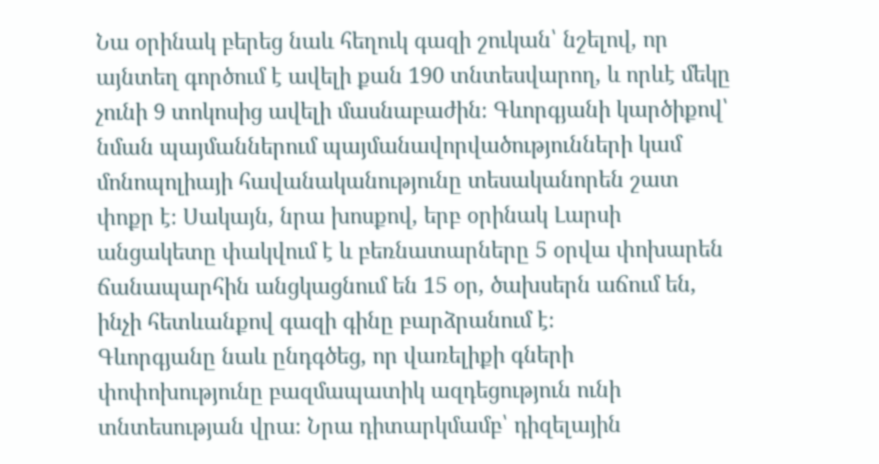Նա օրինակ բերեց նաև հեղուկ գազի շուկան՝ նշելով, որ այնտեղ գործում է ավելի քան 190 տնտեսվարող, և որևէ մեկը չունի 9 տոկոսից ավելի մասնաբաժին։ Գևորգյանի կարծիքով՝ նման պայմաններում պայմանավորվածությունների կամ մոնոպոլիայի հավանականությունը տեսականորեն շատ փոքր է։ Սակայն, նրա խոսքով, երբ օրինակ Լարսի անցակետը փակվում է և բեռնատարները 5 օրվա փոխարեն ճանապարհին անցկացնում են 15 օր, ծախսերն աճում են, ինչի հետևանքով գազի գինը բարձրանում է։
Գևորգյանը նաև ընդգծեց, որ վառելիքի գների փոփոխությունը բազմապատիկ ազդեցություն ունի տնտեսության վրա։ Նրա դիտարկմամբ՝ դիզելային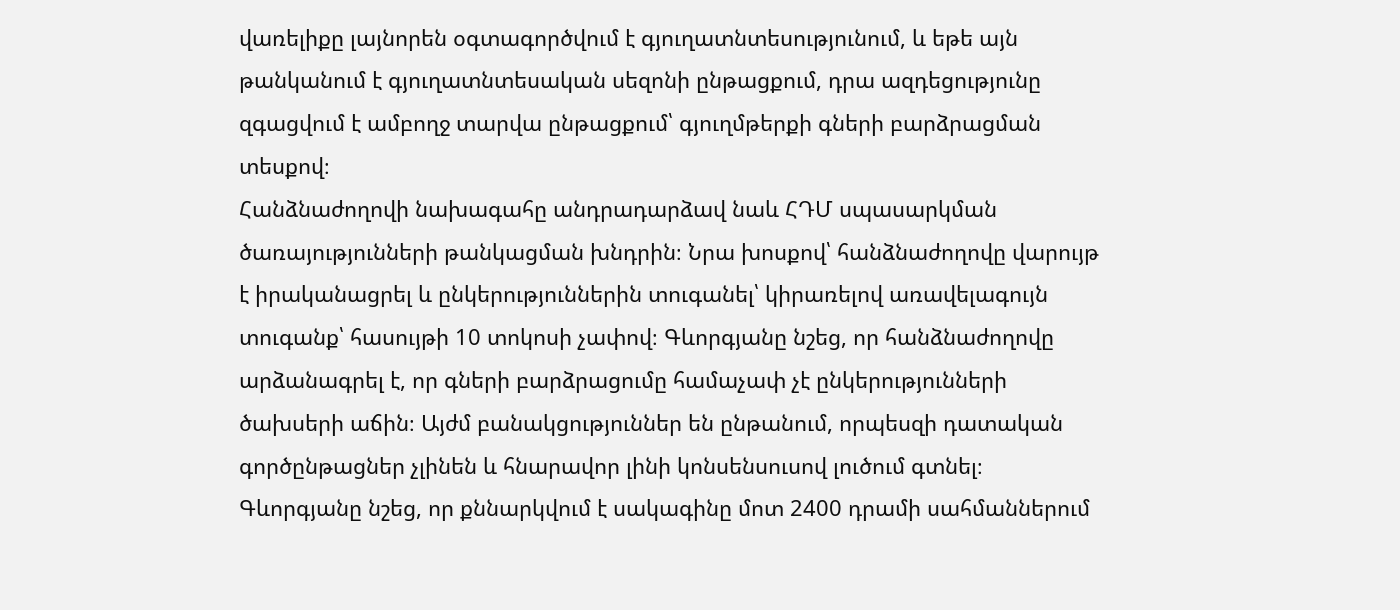վառելիքը լայնորեն օգտագործվում է գյուղատնտեսությունում, և եթե այն թանկանում է գյուղատնտեսական սեզոնի ընթացքում, դրա ազդեցությունը զգացվում է ամբողջ տարվա ընթացքում՝ գյուղմթերքի գների բարձրացման տեսքով։
Հանձնաժողովի նախագահը անդրադարձավ նաև ՀԴՄ սպասարկման ծառայությունների թանկացման խնդրին։ Նրա խոսքով՝ հանձնաժողովը վարույթ է իրականացրել և ընկերություններին տուգանել՝ կիրառելով առավելագույն տուգանք՝ հասույթի 10 տոկոսի չափով։ Գևորգյանը նշեց, որ հանձնաժողովը արձանագրել է, որ գների բարձրացումը համաչափ չէ ընկերությունների ծախսերի աճին։ Այժմ բանակցություններ են ընթանում, որպեսզի դատական գործընթացներ չլինեն և հնարավոր լինի կոնսենսուսով լուծում գտնել։ Գևորգյանը նշեց, որ քննարկվում է սակագինը մոտ 2400 դրամի սահմաններում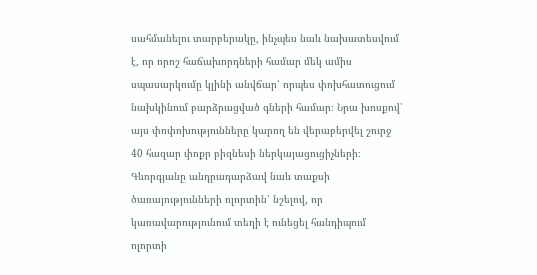սահմանելու տարբերակը, ինչպես նաև նախատեսվում է, որ որոշ հաճախորդների համար մեկ ամիս սպասարկումը կլինի անվճար՝ որպես փոխհատուցում նախկինում բարձրացված գների համար։ Նրա խոսքով՝ այս փոփոխությունները կարող են վերաբերվել շուրջ 40 հազար փոքր բիզնեսի ներկայացուցիչների։
Գևորգյանը անդրադարձավ նաև տաքսի ծառայությունների ոլորտին՝ նշելով, որ կառավարությունում տեղի է ունեցել հանդիպում ոլորտի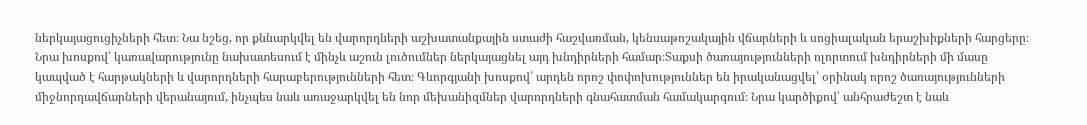ներկայացուցիչների հետ։ Նա նշեց, որ քննարկվել են վարորդների աշխատանքային ստաժի հաշվառման, կենսաթոշակային վճարների և սոցիալական երաշխիքների հարցերը։ Նրա խոսքով՝ կառավարությունը նախատեսում է մինչև աշուն լուծումներ ներկայացնել այդ խնդիրների համար։Տաքսի ծառայությունների ոլորտում խնդիրների մի մասը կապված է հարթակների և վարորդների հարաբերությունների հետ։ Գևորգյանի խոսքով՝ արդեն որոշ փոփոխություններ են իրականացվել՝ օրինակ որոշ ծառայությունների միջնորդավճարների վերանայում, ինչպես նաև առաջարկվել են նոր մեխանիզմներ վարորդների գնահատման համակարգում։ Նրա կարծիքով՝ անհրաժեշտ է նաև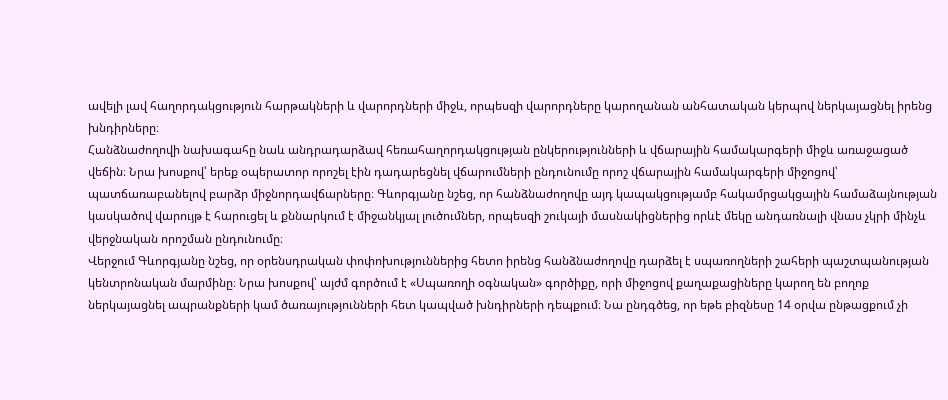ավելի լավ հաղորդակցություն հարթակների և վարորդների միջև, որպեսզի վարորդները կարողանան անհատական կերպով ներկայացնել իրենց խնդիրները։
Հանձնաժողովի նախագահը նաև անդրադարձավ հեռահաղորդակցության ընկերությունների և վճարային համակարգերի միջև առաջացած վեճին։ Նրա խոսքով՝ երեք օպերատոր որոշել էին դադարեցնել վճարումների ընդունումը որոշ վճարային համակարգերի միջոցով՝ պատճառաբանելով բարձր միջնորդավճարները։ Գևորգյանը նշեց, որ հանձնաժողովը այդ կապակցությամբ հակամրցակցային համաձայնության կասկածով վարույթ է հարուցել և քննարկում է միջանկյալ լուծումներ, որպեսզի շուկայի մասնակիցներից որևէ մեկը անդառնալի վնաս չկրի մինչև վերջնական որոշման ընդունումը։
Վերջում Գևորգյանը նշեց, որ օրենսդրական փոփոխություններից հետո իրենց հանձնաժողովը դարձել է սպառողների շահերի պաշտպանության կենտրոնական մարմինը։ Նրա խոսքով՝ այժմ գործում է «Սպառողի օգնական» գործիքը, որի միջոցով քաղաքացիները կարող են բողոք ներկայացնել ապրանքների կամ ծառայությունների հետ կապված խնդիրների դեպքում։ Նա ընդգծեց, որ եթե բիզնեսը 14 օրվա ընթացքում չի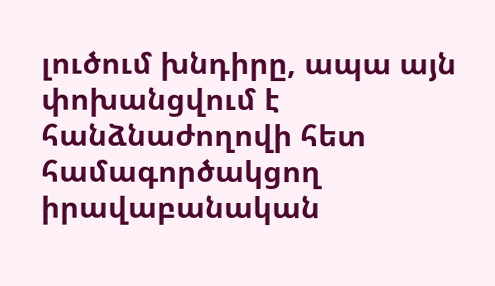լուծում խնդիրը, ապա այն փոխանցվում է հանձնաժողովի հետ համագործակցող իրավաբանական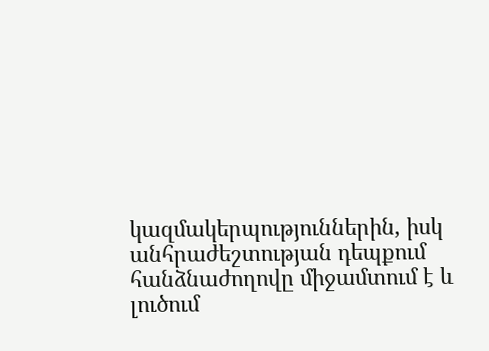կազմակերպություններին, իսկ անհրաժեշտության դեպքում հանձնաժողովը միջամտում է և լուծում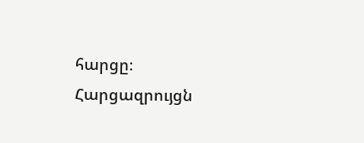հարցը։
Հարցազրույցն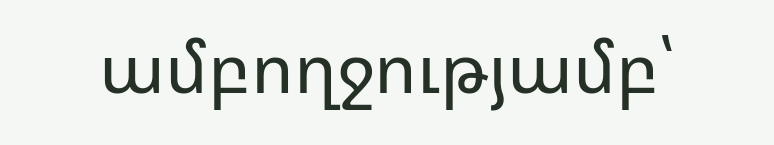ամբողջությամբ՝